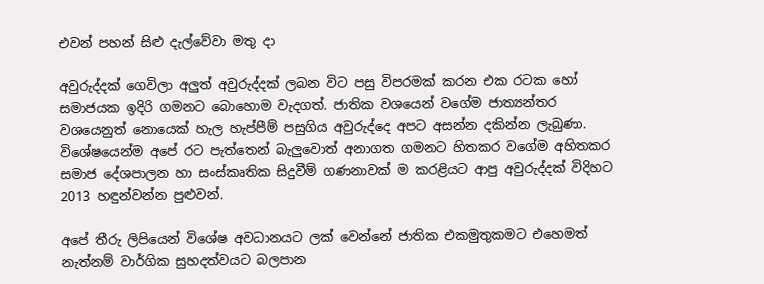එවන් පහන් සිළු දැල්වේවා මතු දා

අවුරුද්දක් ගෙවිලා අලුත් අවුරුද්දක් ලබන විට පසු විපරමක් කරන එක රටක හෝ සමාජයක ඉදිරි ගමනට බොහොම වැදගත්. ජාතික වශයෙන් වගේම ජාත්‍යන්තර වශයෙනුත් නොයෙක් හැල හැප්පීම් පසුගිය අවුරුද්දෙ අපට අසන්න දකින්න ලැබුණා. විශේෂයෙන්ම අපේ රට පැත්තෙන් බැලුවොත් අනාගත ගමනට හිතකර වගේම අහිතකර සමාජ දේශපාලන හා සංස්කෘතික සිදුවීම් ගණනාවක් ම කරළියට ආපු අවුරුද්දක් විදිහට 2013 හඳුන්වන්න පුළුවන්.

අපේ තීරු ලිපියෙන් විශේෂ අවධානයට ලක් වෙන්නේ ජාතික එකමුතුකමට එහෙමත් නැත්නම් වාර්ගික සුහදත්වයට බලපාන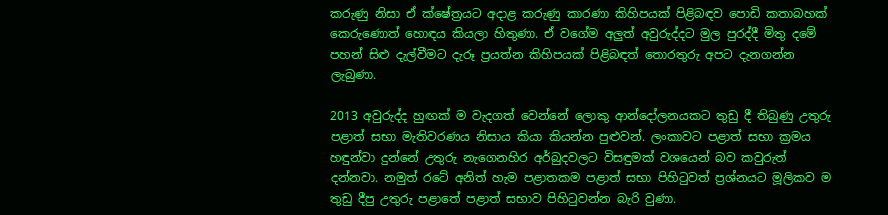කරුණු නිසා ඒ ක්ෂේත්‍රයට අදාළ කරුණු කාරණා කිහිපයක් පිළිබඳව පොඩි කතාබහක් කෙරුණොත් හොඳය කියලා හිතුණා. ඒ වගේම අලුත් අවුරුද්දට මුල පුරද්දී මිතු දමේ පහන් සිළු දැල්වීමට දැරූ ප්‍රයත්න කිහිපයක් පිළිබඳත් තොරතුරු අපට දැනගන්න ලැබුණා.

2013 අවුරුද්ද හුඟක් ම වැදගත් වෙන්නේ ලොකු ආන්දෝලනයකට තුඩු දී තිබුණු උතුරු පළාත් සභා මැතිවරණය නිසාය කියා කියන්න පුළුවන්. ලංකාවට පළාත් සභා ක්‍රමය හඳුන්වා දුන්නේ උතුරු නැගෙනහිර අර්බුදවලට විසඳුමක් වශයෙන් බව කවුරුත් දන්නවා. නමුත් රටේ අනිත් හැම පළාතකම පළාත් සභා පිහිටුවත් ප්‍රශ්නයට මූලිකව ම තුඩු දීපු උතුරු පළාතේ පළාත් සභාව පිහිටුවන්න බැරි වුණා.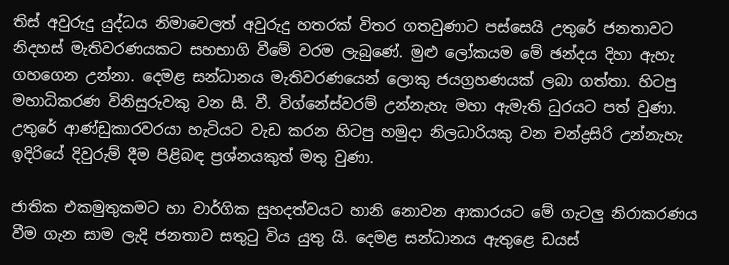තිස් අවුරුදු යුද්ධය නිමාවෙලත් අවුරුදු හතරක් විතර ගතවුණාට පස්සෙයි උතුරේ ජනතාවට නිදහස් මැතිවරණයකට සහභාගි වීමේ වරම ලැබුණේ. මුළු ලෝකයම මේ ඡන්දය දිහා ඇහැ ගහගෙන උන්නා. දෙමළ සන්ධානය මැතිවරණයෙන් ලොකු ජයග්‍රහණයක් ලබා ගත්තා. හිටපු මහාධිකරණ විනිසුරුවකු වන සී. වී. විග්නේස්වරම් උන්නැහැ මහා ඇමැති ධුරයට පත් වුණා. උතුරේ ආණ්ඩුකාරවරයා හැටියට වැඩ කරන හිටපු හමුදා නිලධාරියකු වන චන්ද්‍රසිරි උන්නැහැ ඉදිරියේ දිවුරුම් දීම පිළිබඳ ප්‍රශ්නයකුත් මතු වුණා.

ජාතික එකමුතුකමට හා වාර්ගික සුහදත්වයට හානි නොවන ආකාරයට මේ ගැටලු නිරාකරණය වීම ගැන සාම ලැදි ජනතාව සතුටු විය යුතු යි. දෙමළ සන්ධානය ඇතුළෙ ඩයස්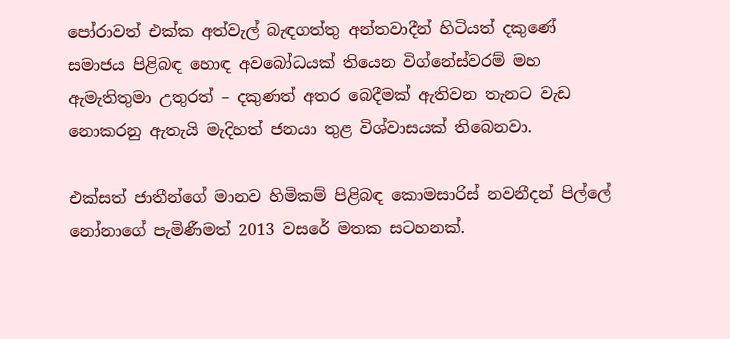පෝරාවත් එක්ක අත්වැල් බැඳගත්තු අන්තවාදීන් හිටියත් දකුණේ සමාජය පිළිබඳ හොඳ අවබෝධයක් තියෙන විග්නේස්වරම් මහ ඇමැතිතුමා උතුරත් – දකුණත් අතර බෙදීමක් ඇතිවන තැනට වැඩ නොකරනු ඇතැයි මැදිහත් ජනයා තුළ විශ්වාසයක් තිබෙනවා.

එක්සත් ජාතීන්ගේ මානව හිමිකම් පිළිබඳ කොමසාරිස් නවනීදන් පිල්ලේ නෝනාගේ පැමිණීමත් 2013 වසරේ මතක සටහනක්.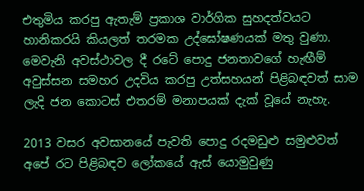එතුමිය කරපු ඇතැම් ප්‍රකාශ වාර්ගික සුහදත්වයට හානිකරයි කියලත් තරමක උද්ඝෝෂණයක් මතු වුණා. මෙවැනි අවස්ථාවල දී රටේ පොදු ජනතාවගේ හැඟීම් අවුස්සන සමහර උදවිය කරපු උත්සහයන් පිළිබඳවත් සාම ලැදි ජන කොටස් එතරම් මනාපයක් දැක් වූයේ නැහැ.

2013 වසර අවසානයේ පැවති පොදු රදමඩුළු සමුළුවත් අපේ රට පිළිබඳව ලෝකයේ ඇස් යොමුවුණු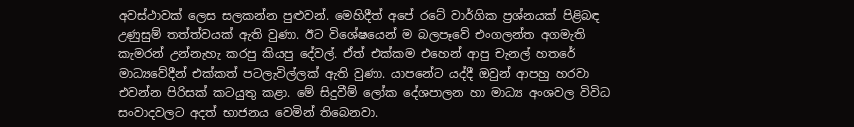අවස්ථාවක් ලෙස සලකන්න පුළුවන්. මෙහිදීත් අපේ රටේ වාර්ගික ප්‍රශ්නයක් පිළිබඳ උණුසුම් තත්ත්වයක් ඇති වුණා. ඊට විශේෂයෙන් ම බලපෑවේ එංගලන්ත අගමැති කැමරන් උන්නැහැ කරපු කියපු දේවල්. ඒත් එක්කම එහෙන් ආපු චැනල් හතරේ මාධ්‍යවේදීන් එක්කත් පටලැවිල්ලක් ඇති වුණා. යාපනේට යද්දී ඔවුන් ආපහු හරවා එවන්න පිරිසක් කටයුතු කළා. මේ සිදුවීම් ලෝක දේශපාලන හා මාධ්‍ය අංශවල විවිධ සංවාදවලට අදත් භාජනය වෙමින් තිබෙනවා.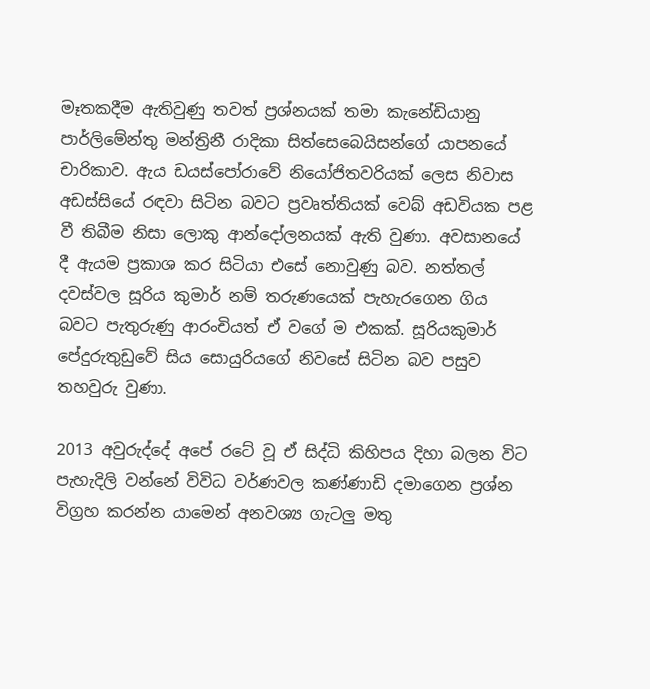මෑතකදීම ඇතිවුණු තවත් ප්‍රශ්නයක් තමා කැනේඩියානු පාර්ලිමේන්තු මන්ත්‍රිනී රාදිකා සිත්සෙබෙයිසන්ගේ යාපනයේ චාරිකාව. ඇය ඩයස්පෝරාවේ නියෝජිතවරියක් ලෙස නිවාස අඩස්සියේ රඳවා සිටින බවට ප්‍රවෘත්තියක් වෙබ් අඩවියක පළ වී තිබීම නිසා ලොකු ආන්දෝලනයක් ඇති වුණා. අවසානයේ දී ඇයම ප්‍රකාශ කර සිටියා එසේ නොවුණු බව. නත්තල් දවස්වල සූරිය කුමාර් නම් තරුණයෙක් පැහැරගෙන ගිය බවට පැතුරුණු ආරංචියත් ඒ වගේ ම එකක්. සූරියකුමාර් පේදුරුතුඩුවේ සිය සොයුරියගේ නිවසේ සිටින බව පසුව තහවුරු වුණා.

2013 අවුරුද්දේ අපේ රටේ වූ ඒ සිද්ධි කිහිපය දිහා බලන විට පැහැදිලි වන්නේ විවිධ වර්ණවල කණ්ණාඩි දමාගෙන ප්‍රශ්න විග්‍රහ කරන්න යාමෙන් අනවශ්‍ය ගැටලු මතු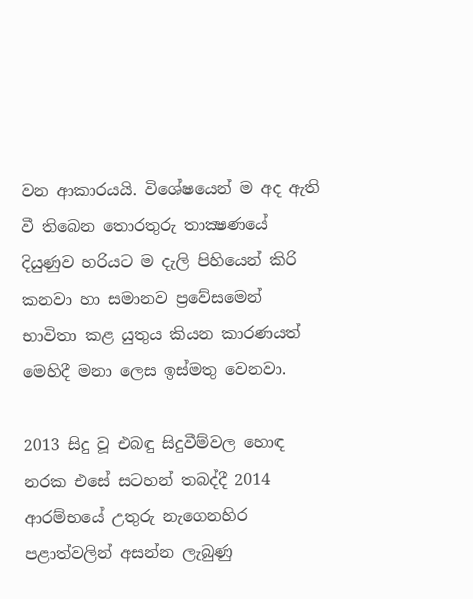වන ආකාරයයි. විශේෂයෙන් ම අද ඇති වී තිබෙන තොරතුරු තාක්‍ෂණයේ දියුණුව හරියට ම දැලි පිහියෙන් කිරි කනවා හා සමානව ප්‍රවේසමෙන් භාවිතා කළ යුතුය කියන කාරණයත් මෙහිදී මනා ලෙස ඉස්මතු වෙනවා.

2013 සිදු වූ එබඳු සිදුවීම්වල හොඳ නරක එසේ සටහන් තබද්දී 2014 ආරම්භයේ උතුරු නැගෙනහිර පළාත්වලින් අසන්න ලැබුණු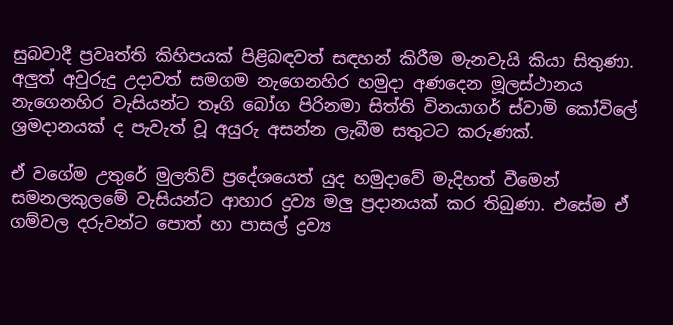සුබවාදී ප්‍රවෘත්ති කිහිපයක් පිළිබඳවත් සඳහන් කිරීම මැනවැයි කියා සිතුණා. අලුත් අවුරුදු උදාවත් සමගම නැගෙනහිර හමුදා අණදෙන මූලස්ථානය නැගෙනහිර වැසියන්ට තෑගි බෝග පිරිනමා සිත්ති විනයාගර් ස්වාමි කෝවිලේ ශ්‍රමදානයක් ද පැවැත් වූ අයුරු අසන්න ලැබීම සතුටට කරුණක්.

ඒ වගේම උතුරේ මුලතිව් ප්‍රදේශයෙත් යුද හමුදාවේ මැදිහත් වීමෙන් සමනලකුලමේ වැසියන්ට ආහාර ද්‍රව්‍ය මලු ප්‍රදානයක් කර තිබුණා. එසේම ඒ ගම්වල දරුවන්ට පොත් හා පාසල් ද්‍රව්‍ය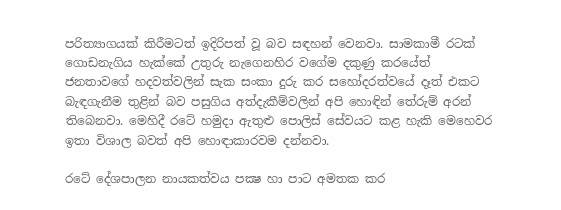පරිත්‍යාගයක් කිරීමටත් ඉදිරිපත් වූ බව සඳහන් වෙනවා. සාමකාමී රටක් ගොඩනැගිය හැක්කේ උතුරු නැගෙනහිර වගේම දකුණු කරයේත් ජනතාවගේ හදවත්වලින් සැක සංකා දුරු කර සහෝදරත්වයේ දෑත් එකට බැඳගැනීම තුළින් බව පසුගිය අත්දැකීම්වලින් අපි හොඳින් තේරුම් අරන් තිබෙනවා. මෙහිදී රටේ හමුදා ඇතුළු පොලිස් සේවයට කළ හැකි මෙහෙවර ඉතා විශාල බවත් අපි හොඳාකාරවම දන්නවා.

රටේ දේශපාලන නායකත්වය පක්‍ෂ හා පාට අමතක කර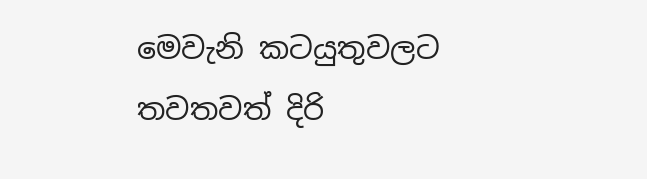මෙවැනි කටයුතුවලට තවතවත් දිරි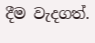දීම වැදගත්.